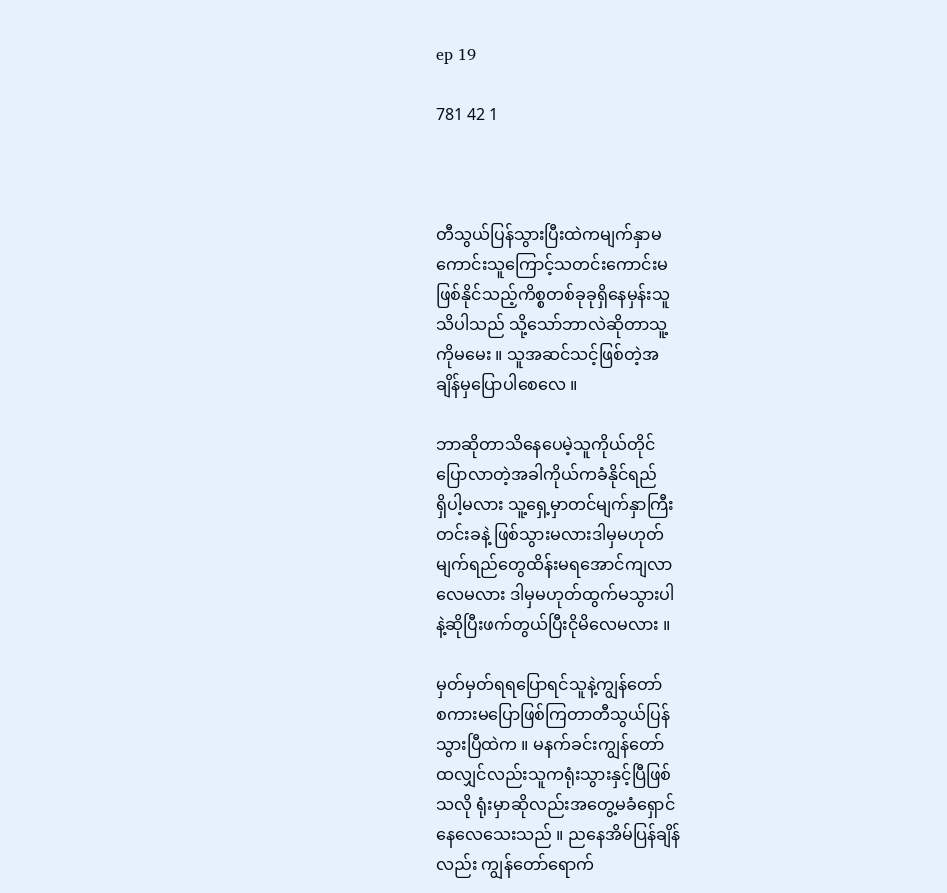ep 19

781 42 1



တီသွယ်ပြန်သွားပြီးထဲကမျက်နှာမ
ကောင်းသူကြောင့်သတင်းကောင်းမ
ဖြစ်နိုင်သည့်ကိစ္စတစ်ခုခုရှိနေမှန်းသူ
သိပါသည် သို့သော်ဘာလဲဆိုတာသူ့
ကိုမမေး ။ သူအဆင်သင့်ဖြစ်တဲ့အ
ချိန်မှပြောပါစေလေ ။

ဘာဆိုတာသိနေပေမဲ့သူကိုယ်တိုင်
ပြောလာတဲ့အခါကိုယ်ကခံနိုင်ရည်
ရှိပါ့မလား သူ့ရှေ့မှာတင်မျက်နှာကြီး
တင်းခနဲ့ ဖြစ်သွားမလားဒါမှမဟုတ်
မျက်ရည်တွေထိန်းမရအောင်ကျလာ
လေမလား ဒါမှမဟုတ်ထွက်မသွားပါ
နဲ့ဆိုပြီးဖက်တွယ်ပြီးငိုမိလေမလား ။

မှတ်မှတ်ရရပြောရင်သူနဲ့ကျွန်တော်
စကားမပြောဖြစ်ကြတာတီသွယ်ပြန်
သွားပြီထဲက ။ မနက်ခင်းကျွန်တော်
ထလျှင်လည်းသူကရုံးသွားနှင့်ပြီဖြစ်
သလို ရုံးမှာဆိုလည်းအတွေ့မခံရှောင်
နေလေသေးသည် ။ ညနေအိမ်ပြန်ချိန်
လည်း ကျွန်တော်ရောက်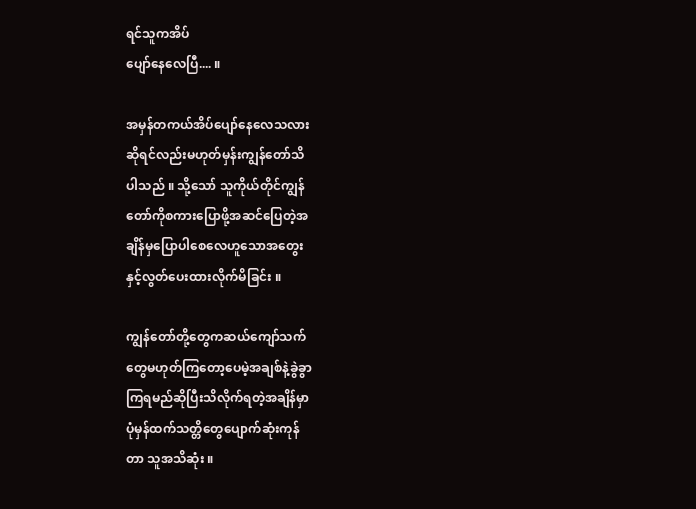ရင်သူကအိပ်
ပျော်နေလေပြီ.... ။

အမှန်တကယ်အိပ်ပျော်နေလေသလား
ဆိုရင်လည်းမဟုတ်မှန်းကျွန်တော်သိ
ပါသည် ။ သို့သော် သူကိုယ်တိုင်ကျွန်
တော်ကိုစကားပြောဖို့အဆင်ပြေတဲ့အ
ချိန်မှပြောပါစေလေဟူသောအတွေး
နှင့်လွတ်ပေးထားလိုက်မိခြင်း ။

ကျွန်တော်တို့တွေကဆယ်ကျော်သက်
တွေမဟုတ်ကြတော့ပေမဲ့အချစ်နဲ့ခွဲခွာ
ကြရမည်ဆိုပြီးသိလိုက်ရတဲ့အချိန်မှာ
ပုံမှန်ထက်သတ္တိတွေပျောက်ဆုံးကုန်
တာ သူအသိဆုံး ။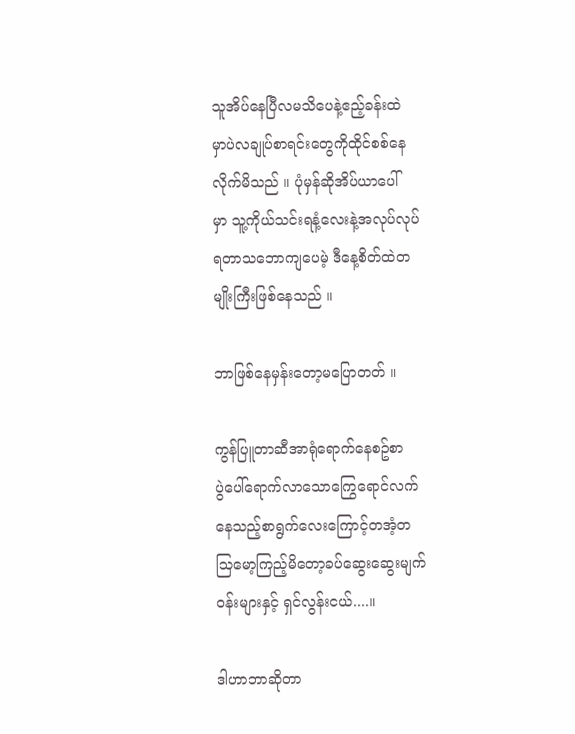သူအိပ်နေပြီလမသိပေနဲ့ဧည့်ခန်းထဲ
မှာပဲလချုပ်စာရင်းတွေကိုထိုင်စစ်နေ
လိုက်မိသည် ။ ပုံမှန်ဆိုအိပ်ယာပေါ်
မှာ သူ့ကိုယ်သင်းရနံ့လေးနဲ့အလုပ်လုပ်
ရတာသဘောကျပေမဲ့ ဒီနေ့စိတ်ထဲတ
မျိုးကြီးဖြစ်နေသည် ။

ဘာဖြစ်နေမှန်းတော့မပြောတတ် ။

ကွန်ပြူတာဆီအာရုံရောက်နေစဥ်စာ
ပွဲပေါ်ရောက်လာသောကြွေရောင်လက်
နေသည့်စာရွက်လေးကြောင့်တအံ့တ
သြမော့ကြည့်မိတော့ခပ်ဆွေးဆွေးမျက်
ဝန်းများနှင့် ရှင်လွန်းငယ်....။

ဒါဟာဘာဆိုတာ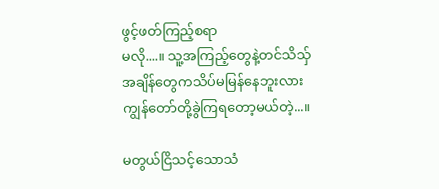ဖွင့်ဖတ်ကြည့်စရာ
မလို....။ သူ့အကြည့်တွေနဲ့တင်သိသှ်
အချိန်တွေကသိပ်မမြန်နေဘူးလား
ကျွန်တော်တို့ခွဲကြရတော့မယ်တဲ့...။

မတွယ်ငြိသင့်သောသံ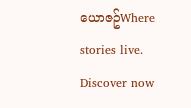ယောဇဥ်Where stories live. Discover now